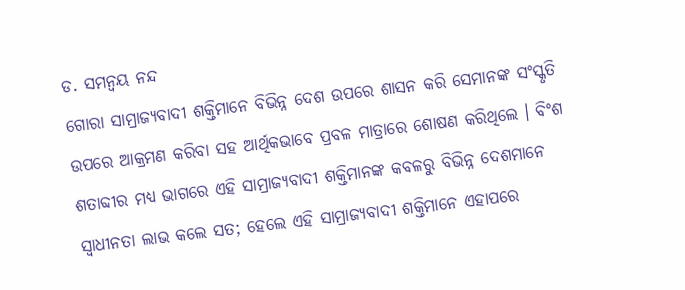ଡ. ସମନ୍ୱୟ ନନ୍ଦ
ଗୋରା ସାମ୍ରାଜ୍ୟବାଦୀ ଶକ୍ତିମାନେ ବିଭିନ୍ନ ଦେଶ ଉପରେ ଶାସନ କରି ସେମାନଙ୍କ ସଂସ୍କୃତି ଉପରେ ଆକ୍ରମଣ କରିବା ସହ ଆର୍ଥିକଭାବେ ପ୍ରବଳ ମାତ୍ରାରେ ଶୋଷଣ କରିଥିଲେ । ବିଂଶ ଶତାବ୍ଦୀର ମଧ୍ୟ ଭାଗରେ ଏହି ସାମ୍ରାଜ୍ୟବାଦୀ ଶକ୍ତିମାନଙ୍କ କବଳରୁ ବିଭିନ୍ନ ଦେଶମାନେ ସ୍ୱାଧୀନତା ଲାଭ କଲେ ସତ; ହେଲେ ଏହି ସାମ୍ରାଜ୍ୟବାଦୀ ଶକ୍ତିମାନେ ଏହାପରେ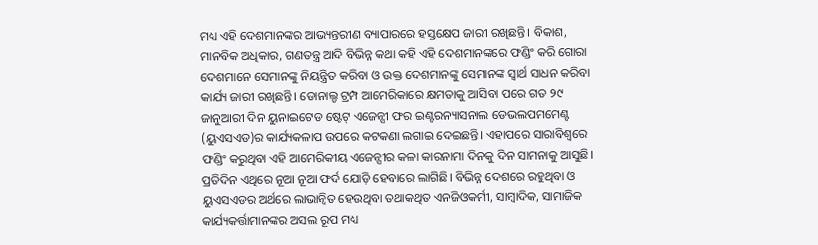ମଧ୍ୟ ଏହି ଦେଶମାନଙ୍କର ଆଭ୍ୟନ୍ତରୀଣ ବ୍ୟାପାରରେ ହସ୍ତକ୍ଷେପ ଜାରୀ ରଖିଛନ୍ତି। ବିକାଶ, ମାନବିକ ଅଧିକାର, ଗଣତନ୍ତ୍ର ଆଦି ବିଭିନ୍ନ କଥା କହି ଏହି ଦେଶମାନଙ୍କରେ ଫଣ୍ଡିଂ କରି ଗୋରା ଦେଶମାନେ ସେମାନଙ୍କୁ ନିୟନ୍ତ୍ରିତ କରିବା ଓ ଉକ୍ତ ଦେଶମାନଙ୍କୁ ସେମାନଙ୍କ ସ୍ୱାର୍ଥ ସାଧନ କରିବା କାର୍ଯ୍ୟ ଜାରୀ ରଖିଛନ୍ତି। ଡୋନାଲ୍ଡ ଟ୍ରମ୍ପ ଆମେରିକାରେ କ୍ଷମତାକୁ ଆସିବା ପରେ ଗତ ୨୯ ଜାନୁଆରୀ ଦିନ ୟୁନାଇଟେଡ ଷ୍ଟେଟ୍ ଏଜେନ୍ସୀ ଫର ଇଣ୍ଟରନ୍ୟାସନାଲ ଡେଭଲପମମେଣ୍ଟ (ୟୁଏସଏଡ)ର କାର୍ଯ୍ୟକଳାପ ଉପରେ କଟକଣା ଲଗାଇ ଦେଇଛନ୍ତି। ଏହାପରେ ସାରାବିଶ୍ୱରେ ଫଣ୍ଡିଂ କରୁଥିବା ଏହି ଆମେରିକୀୟ ଏଜେନ୍ସୀର କଳା କାରନାମା ଦିନକୁ ଦିନ ସାମନାକୁ ଆସୁଛି। ପ୍ରତିଦିନ ଏଥିରେ ନୂଆ ନୂଆ ଫର୍ଦ ଯୋଡ଼ି ହେବାରେ ଲାଗିଛି। ବିଭିନ୍ନ ଦେଶରେ ରହୁଥିବା ଓ ୟୁଏସଏଡର ଅର୍ଥରେ ଲାଭାନ୍ୱିତ ହେଉଥିବା ତଥାକଥିତ ଏନଜିଓକର୍ମୀ, ସାମ୍ବାଦିକ, ସାମାଜିକ କାର୍ଯ୍ୟକର୍ତ୍ତାମାନଙ୍କର ଅସଲ ରୂପ ମଧ୍ୟ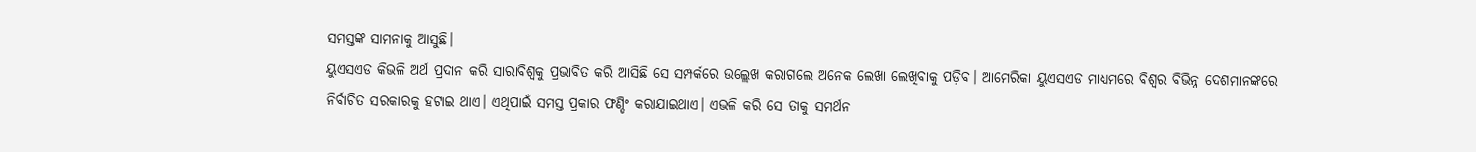ସମସ୍ତଙ୍କ ସାମନାକୁ ଆସୁଛି।
ୟୁଏସଏଡ କିଭଳି ଅର୍ଥ ପ୍ରଦାନ କରି ସାରାବିଶ୍ୱକୁ ପ୍ରଭାବିତ କରି ଆସିଛି ସେ ସମ୍ପର୍କରେ ଉଲ୍ଲେଖ କରାଗଲେ ଅନେକ ଲେଖା ଲେଖିବାକୁ ପଡ଼ିବ। ଆମେରିକା ୟୁଏସଏଡ ମାଧ୍ୟମରେ ବିଶ୍ୱର ବିଭିନ୍ନ ଦେଶମାନଙ୍କରେ ନିର୍ବାଚିତ ସରକାରକୁ ହଟାଇ ଥାଏ। ଏଥିପାଇଁ ସମସ୍ତ ପ୍ରକାର ଫଣ୍ଡିଂ କରାଯାଇଥାଏ। ଏଭଳି କରି ସେ ତାକୁ ସମର୍ଥନ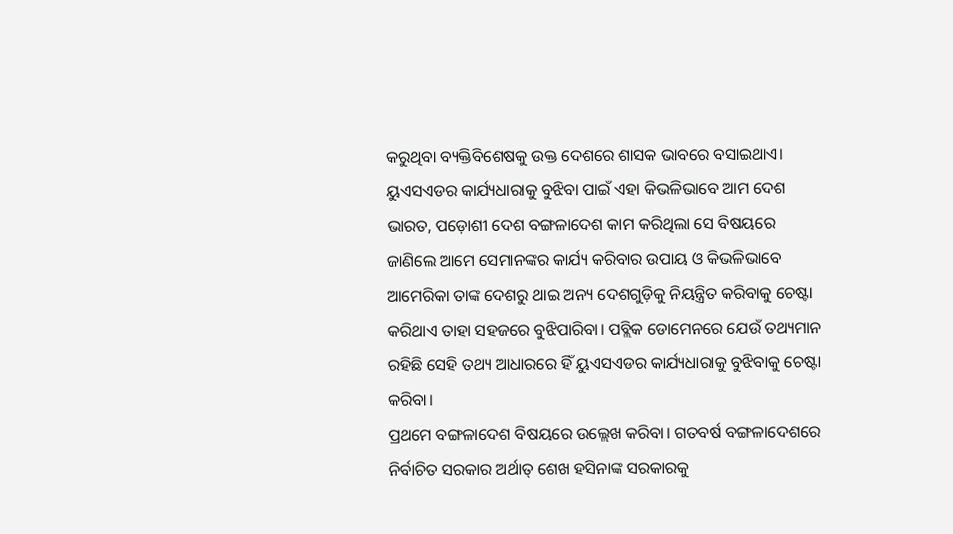କରୁଥିବା ବ୍ୟକ୍ତିବିଶେଷକୁ ଉକ୍ତ ଦେଶରେ ଶାସକ ଭାବରେ ବସାଇଥାଏ। ୟୁଏସଏଡର କାର୍ଯ୍ୟଧାରାକୁ ବୁଝିବା ପାଇଁ ଏହା କିଭଳିଭାବେ ଆମ ଦେଶ ଭାରତ, ପଡ଼ୋଶୀ ଦେଶ ବଙ୍ଗଳାଦେଶ କାମ କରିଥିଲା ସେ ବିଷୟରେ ଜାଣିଲେ ଆମେ ସେମାନଙ୍କର କାର୍ଯ୍ୟ କରିବାର ଉପାୟ ଓ କିଭଳିଭାବେ ଆମେରିକା ତାଙ୍କ ଦେଶରୁ ଥାଇ ଅନ୍ୟ ଦେଶଗୁଡ଼ିକୁ ନିୟନ୍ତ୍ରିତ କରିବାକୁ ଚେଷ୍ଟା କରିଥାଏ ତାହା ସହଜରେ ବୁଝିପାରିବା। ପବ୍ଲିକ ଡୋମେନରେ ଯେଉଁ ତଥ୍ୟମାନ ରହିଛି ସେହି ତଥ୍ୟ ଆଧାରରେ ହିଁ ୟୁଏସଏଡର କାର୍ଯ୍ୟଧାରାକୁ ବୁଝିବାକୁ ଚେଷ୍ଟା କରିବା।
ପ୍ରଥମେ ବଙ୍ଗଳାଦେଶ ବିଷୟରେ ଉଲ୍ଲେଖ କରିବା। ଗତବର୍ଷ ବଙ୍ଗଳାଦେଶରେ ନିର୍ବାଚିତ ସରକାର ଅର୍ଥାତ୍ ଶେଖ ହସିନାଙ୍କ ସରକାରକୁ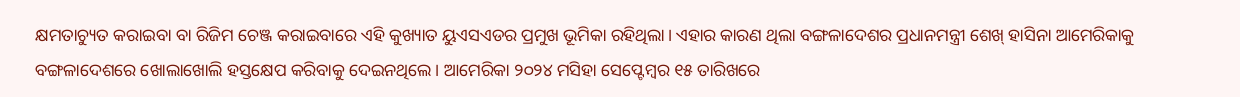କ୍ଷମତାଚ୍ୟୁତ କରାଇବା ବା ରିଜିମ ଚେଞ୍ଜ କରାଇବାରେ ଏହି କୁଖ୍ୟାତ ୟୁଏସଏଡର ପ୍ରମୁଖ ଭୂମିକା ରହିଥିଲା। ଏହାର କାରଣ ଥିଲା ବଙ୍ଗଳାଦେଶର ପ୍ରଧାନମନ୍ତ୍ରୀ ଶେଖ୍ ହାସିନା ଆମେରିକାକୁ ବଙ୍ଗଳାଦେଶରେ ଖୋଲାଖୋଲି ହସ୍ତକ୍ଷେପ କରିବାକୁ ଦେଇନଥିଲେ। ଆମେରିକା ୨୦୨୪ ମସିହା ସେପ୍ଟେମ୍ବର ୧୫ ତାରିଖରେ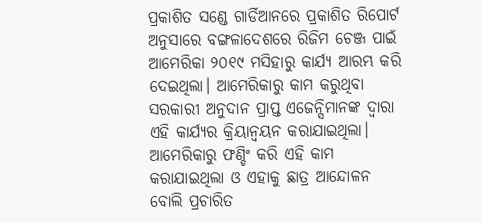ପ୍ରକାଶିତ ସଣ୍ଡେ ଗାର୍ଡିଆନରେ ପ୍ରକାଶିତ ରିପୋର୍ଟ ଅନୁସାରେ ବଙ୍ଗଳାଦେଶରେ ରିଜିମ ଚେଞ୍ଜ ପାଇଁ ଆମେରିକା ୨୦୧୯ ମସିହାରୁ କାର୍ଯ୍ୟ ଆରମ୍ଭ କରି ଦେଇଥିଲା। ଆମେରିକାରୁ କାମ କରୁଥିବା ସରକାରୀ ଅନୁଦାନ ପ୍ରାପ୍ତ ଏଜେନ୍ସିମାନଙ୍କ ଦ୍ୱାରା ଏହି କାର୍ଯ୍ୟର କ୍ରିୟାନ୍ୱୟନ କରାଯାଇଥିଲା। ଆମେରିକାରୁ ଫଣ୍ଡିଂ କରି ଏହି କାମ କରାଯାଇଥିଲା ଓ ଏହାକୁ ଛାତ୍ର ଆନ୍ଦୋଳନ ବୋଲି ପ୍ରଚାରିତ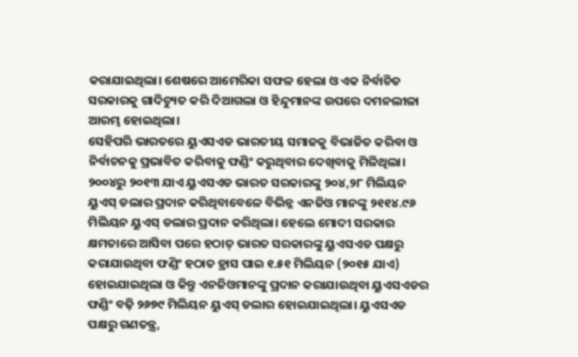କରାଯାଇଥିଲା। ଶେଷରେ ଆମେରିକା ସଫଳ ହେଲା ଓ ଏକ ନିର୍ବାଚିତ ସରକାରକୁ ଗାଦିଚ୍ୟୁତ କରି ଦିଆଗଲା ଓ ହିନ୍ଦୁମାନଙ୍କ ଉପରେ ଦମନଲୀଳା ଆରମ୍ଭ ହୋଇଥିଲା।
ସେହିପରି ଭାରତରେ ୟୁଏସଏଡ ଭାରତୀୟ ସମାଜକୁ ବିଭାଜିତ କରିବା ଓ ନିର୍ବାଚନକୁ ପ୍ରଭାବିତ କରିବାକୁ ଫଣ୍ଡିଂ କରୁଥିବାର ଦେଖିବାକୁ ମିଳିଥିଲା। ୨୦୦୪ରୁ ୨୦୧୩ ଯାଏ ୟୁଏସଏଡ ଭାରତ ସରକାରଙ୍କୁ ୨୦୪,୨୮ ମିଲିୟନ ୟୁଏସ୍ ଡଲାର ପ୍ରଦାନ କରିଥିବାବେଳେ ବିଭିନ୍ନ ଏନଜିଓ ମାନଙ୍କୁ ୨୧୧୪.୯୬ ମିଲିୟନ ୟୁଏସ୍ ଡଲାର ପ୍ରଦାନ କରିଥିଲା। ହେଲେ ମୋଦୀ ସରକାର କ୍ଷମତାରେ ଆସିବା ପରେ ହଠାତ୍ ଭାରତ ସରକାରଙ୍କୁ ୟୁଏସଏଡ ପକ୍ଷରୁ କରାଯାଉଥିବା ଫଣ୍ଡିଂ ହଠାତ ହ୍ରାସ ପାଇ ୧.୫୧ ମିଲିୟନ (୨୦୧୫ ଯାଏ) ହୋଇଯାଇଥିଲା ଓ କିନ୍ତୁ ଏନଜିଓମାନଙ୍କୁ ପ୍ରଦାନ କରାଯାଉଥିବା ୟୁଏସଏଡର ଫଣ୍ଡିଂ ବଢ଼ି ୨୬୭୯ ମିଲିୟନ ୟୁଏସ୍ ଡଲାର ହୋଇଯାଇଥିଲା। ୟୁଏସଏଡ ପକ୍ଷରୁ ଗଣତନ୍ତ୍ର,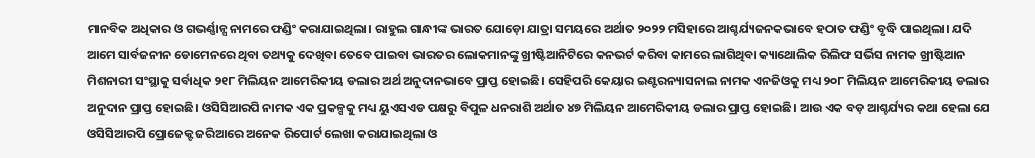ମାନବିକ ଅଧିକାର ଓ ଗଭର୍ଣ୍ଣାନ୍ସ ନାମରେ ଫଣ୍ଡିଂ କରାଯାଇଥିଲା। ରାହୁଲ ଗାନ୍ଧୀଙ୍କ ଭାରତ ଯୋଡ଼ୋ ଯାତ୍ରା ସମୟରେ ଅର୍ଥାତ ୨୦୨୨ ମସିହାରେ ଆଶ୍ଚର୍ଯ୍ୟଜନକଭାବେ ହଠାତ ଫଣ୍ଡିଂ ବୃଦ୍ଧି ପାଇଥିଲା। ଯଦି ଆମେ ସାର୍ବଜନୀନ ଡୋମେନରେ ଥିବା ତଥ୍ୟକୁ ଦେଖିବା ତେବେ ପାଇବା ଭାରତର ଲୋକମାନଙ୍କୁ ଖ୍ରୀଷ୍ଟିଆନିଟିରେ କନଭର୍ଟ କରିବା କାମରେ ଲାଗିଥିବା କ୍ୟାଥୋଲିକ ରିଲିଫ ସର୍ଭିସ ନାମକ ଖ୍ରୀଷ୍ଟିଆନ ମିଶନାରୀ ସଂସ୍ଥାକୁ ସର୍ବାଧିକ ୨୧୮ ମିଲିୟନ ଆମେରିକୀୟ ଡଲାର ଅର୍ଥ ଅନୁଦାନଭାବେ ପ୍ରାପ୍ତ ହୋଇଛି। ସେହିପରି କେୟାର ଇଣ୍ଟରନ୍ୟାସନାଲ ନାମକ ଏନଜିଓକୁ ମଧ୍ୟ ୨୦୮ ମିଲିୟନ ଆମେରିକୀୟ ଡଲାର ଅନୁଦାନ ପ୍ରାପ୍ତ ହୋଇଛି। ଓସିସିଆରପି ନାମକ ଏକ ପ୍ରକଳ୍ପକୁ ମଧ୍ୟ ୟୁଏସଏଡ ପକ୍ଷରୁ ବିପୁଳ ଧନରାଶି ଅର୍ଥାତ ୪୭ ମିଲିୟନ ଆମେରିକୀୟ ଡଲାର ପ୍ରାପ୍ତ ହୋଇଛି। ଆଉ ଏକ ବଡ଼ ଆଶ୍ଚର୍ଯ୍ୟର କଥା ହେଲା ଯେ ଓସିସିଆରପି ପ୍ରୋଜେକ୍ଟ ଜରିଆରେ ଅନେକ ରିପୋର୍ଟ ଲେଖା କରାଯାଇଥିଲା ଓ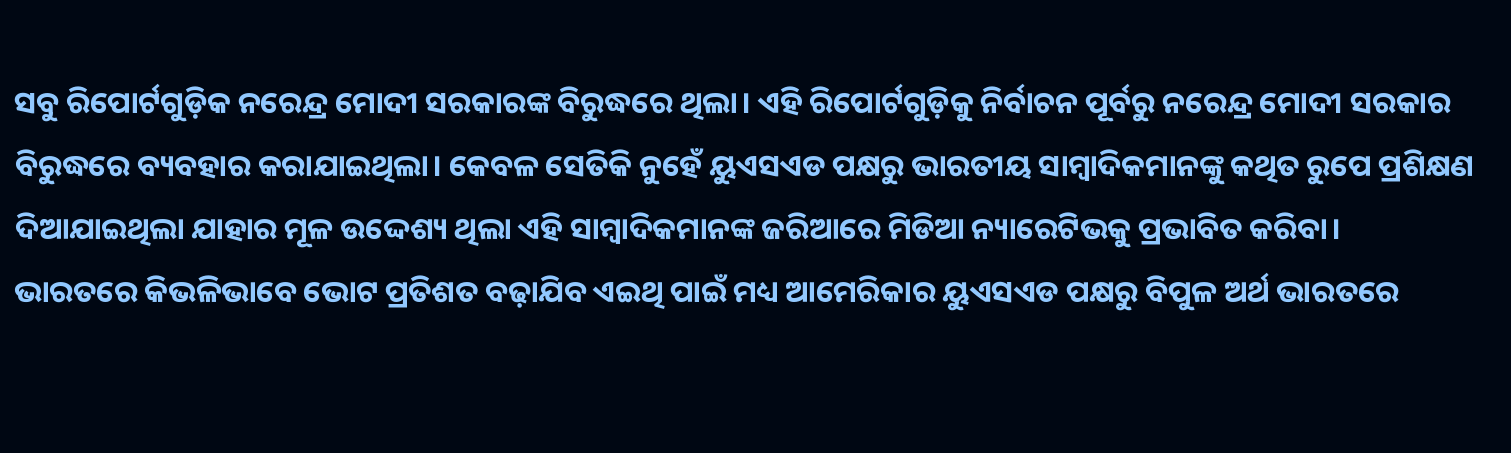ସବୁ ରିପୋର୍ଟଗୁଡ଼ିକ ନରେନ୍ଦ୍ର ମୋଦୀ ସରକାରଙ୍କ ବିରୁଦ୍ଧରେ ଥିଲା। ଏହି ରିପୋର୍ଟଗୁଡ଼ିକୁ ନିର୍ବାଚନ ପୂର୍ବରୁ ନରେନ୍ଦ୍ର ମୋଦୀ ସରକାର ବିରୁଦ୍ଧରେ ବ୍ୟବହାର କରାଯାଇଥିଲା। କେବଳ ସେତିକି ନୁହେଁ ୟୁଏସଏଡ ପକ୍ଷରୁ ଭାରତୀୟ ସାମ୍ବାଦିକମାନଙ୍କୁ କଥିତ ରୁପେ ପ୍ରଶିକ୍ଷଣ ଦିଆଯାଇଥିଲା ଯାହାର ମୂଳ ଉଦ୍ଦେଶ୍ୟ ଥିଲା ଏହି ସାମ୍ବାଦିକମାନଙ୍କ ଜରିଆରେ ମିଡିଆ ନ୍ୟାରେଟିଭକୁ ପ୍ରଭାବିତ କରିବା।
ଭାରତରେ କିଭଳିଭାବେ ଭୋଟ ପ୍ରତିଶତ ବଢ଼ାଯିବ ଏଇଥି ପାଇଁ ମଧ୍ୟ ଆମେରିକାର ୟୁଏସଏଡ ପକ୍ଷରୁ ବିପୁଳ ଅର୍ଥ ଭାରତରେ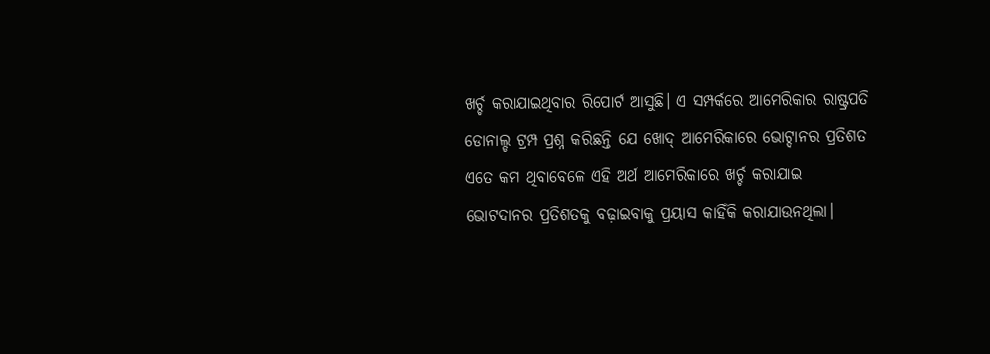ଖର୍ଚ୍ଚ କରାଯାଇଥିବାର ରିପୋର୍ଟ ଆସୁଛି। ଏ ସମ୍ପର୍କରେ ଆମେରିକାର ରାଷ୍ଟ୍ରପତି ଡୋନାଲ୍ଡ ଟ୍ରମ୍ପ ପ୍ରଶ୍ନ କରିଛନ୍ତି ଯେ ଖୋଦ୍ ଆମେରିକାରେ ଭୋଟ୍ଦାନର ପ୍ରତିଶତ ଏତେ କମ ଥିବାବେଳେ ଏହି ଅର୍ଥ ଆମେରିକାରେ ଖର୍ଚ୍ଚ କରାଯାଇ ଭୋଟଦାନର ପ୍ରତିଶତକୁ ବଢ଼ାଇବାକୁ ପ୍ରୟାସ କାହିଁକି କରାଯାଉନଥିଲା।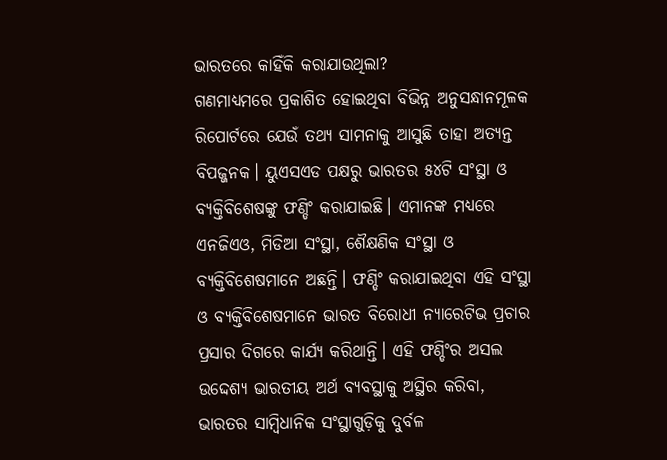ଭାରତରେ କାହିଁକି କରାଯାଉଥିଲା?
ଗଣମାଧ୍ୟମରେ ପ୍ରକାଶିତ ହୋଇଥିବା ବିଭିନ୍ନ ଅନୁସନ୍ଧାନମୂଳକ ରିପୋର୍ଟରେ ଯେଉଁ ତଥ୍ୟ ସାମନାକୁ ଆସୁଛି ତାହା ଅତ୍ୟନ୍ତ ବିପଜ୍ଜନକ। ୟୁଏସଏଡ ପକ୍ଷରୁ ଭାରତର ୫୪ଟି ସଂସ୍ଥା ଓ ବ୍ୟକ୍ତିବିଶେଷଙ୍କୁ ଫଣ୍ଡିଂ କରାଯାଇଛି। ଏମାନଙ୍କ ମଧ୍ୟରେ ଏନଜିଏଓ, ମିଡିଆ ସଂସ୍ଥା, ଶୈକ୍ଷଣିକ ସଂସ୍ଥା ଓ ବ୍ୟକ୍ତିବିଶେଷମାନେ ଅଛନ୍ତି। ଫଣ୍ଡିଂ କରାଯାଇଥିବା ଏହି ସଂସ୍ଥା ଓ ବ୍ୟକ୍ତିବିଶେଷମାନେ ଭାରତ ବିରୋଧୀ ନ୍ୟାରେଟିଭ ପ୍ରଚାର ପ୍ରସାର ଦିଗରେ କାର୍ଯ୍ୟ କରିଥାନ୍ତି। ଏହି ଫଣ୍ଡିଂର ଅସଲ ଉଦ୍ଦେଶ୍ୟ ଭାରତୀୟ ଅର୍ଥ ବ୍ୟବସ୍ଥାକୁ ଅସ୍ଥିର କରିବା, ଭାରତର ସାମ୍ବିଧାନିକ ସଂସ୍ଥାଗୁଡ଼ିକୁ ଦୁର୍ବଳ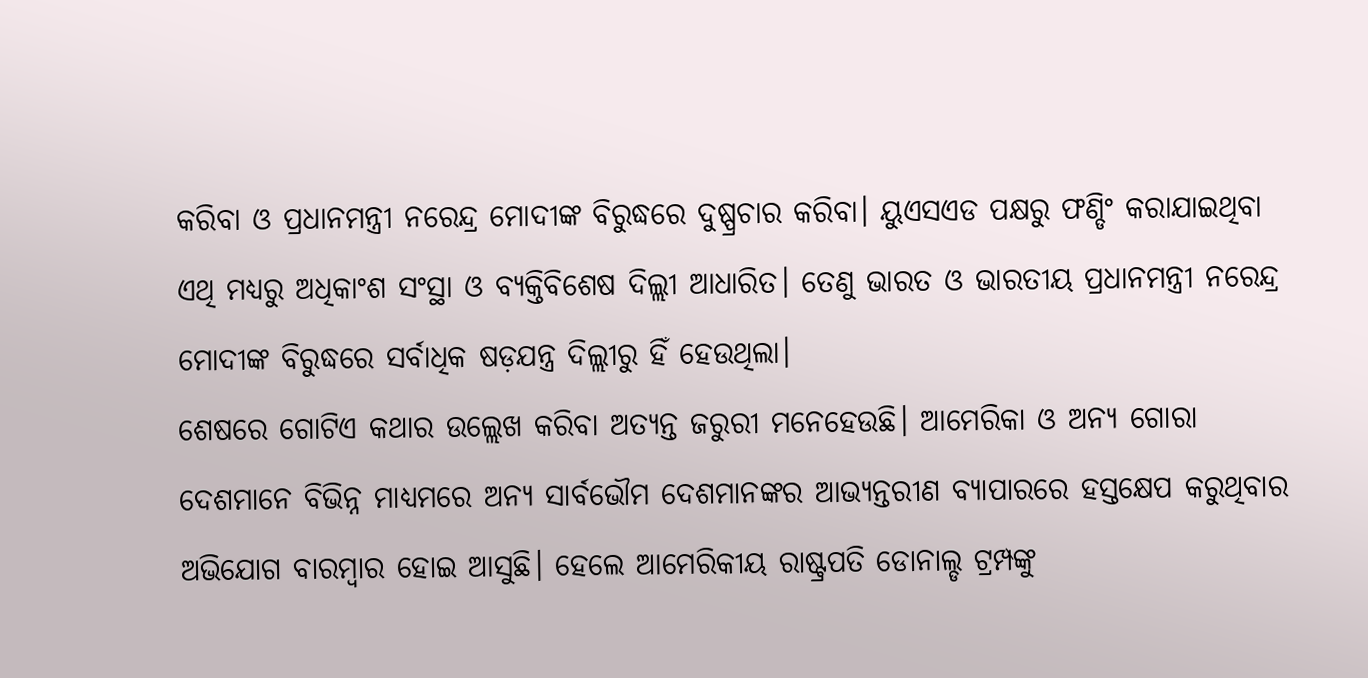କରିବା ଓ ପ୍ରଧାନମନ୍ତ୍ରୀ ନରେନ୍ଦ୍ର ମୋଦୀଙ୍କ ବିରୁଦ୍ଧରେ ଦୁଷ୍ପ୍ରଚାର କରିବା। ୟୁଏସଏଡ ପକ୍ଷରୁ ଫଣ୍ଡିଂ କରାଯାଇଥିବା ଏଥି ମଧ୍ୟରୁ ଅଧିକାଂଶ ସଂସ୍ଥା ଓ ବ୍ୟକ୍ତିବିଶେଷ ଦିଲ୍ଲୀ ଆଧାରିତ। ତେଣୁ ଭାରତ ଓ ଭାରତୀୟ ପ୍ରଧାନମନ୍ତ୍ରୀ ନରେନ୍ଦ୍ର ମୋଦୀଙ୍କ ବିରୁଦ୍ଧରେ ସର୍ବାଧିକ ଷଡ଼ଯନ୍ତ୍ର ଦିଲ୍ଲୀରୁ ହିଁ ହେଉଥିଲା।
ଶେଷରେ ଗୋଟିଏ କଥାର ଉଲ୍ଲେଖ କରିବା ଅତ୍ୟନ୍ତ ଜରୁରୀ ମନେହେଉଛି। ଆମେରିକା ଓ ଅନ୍ୟ ଗୋରା ଦେଶମାନେ ବିଭିନ୍ନ ମାଧ୍ୟମରେ ଅନ୍ୟ ସାର୍ବଭୌମ ଦେଶମାନଙ୍କର ଆଭ୍ୟନ୍ତରୀଣ ବ୍ୟାପାରରେ ହସ୍ତକ୍ଷେପ କରୁଥିବାର ଅଭିଯୋଗ ବାରମ୍ବାର ହୋଇ ଆସୁଛି। ହେଲେ ଆମେରିକୀୟ ରାଷ୍ଟ୍ରପତି ଡୋନାଲ୍ଡ ଟ୍ରମ୍ପଙ୍କୁ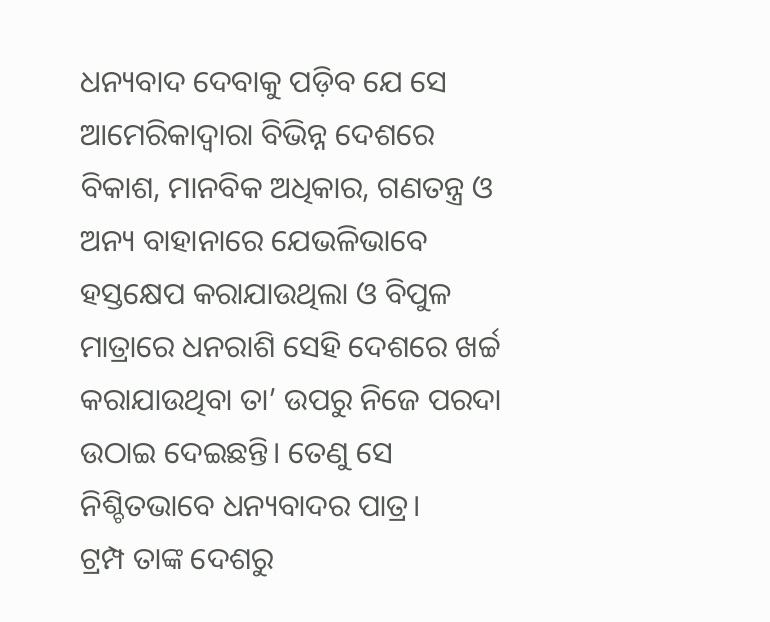ଧନ୍ୟବାଦ ଦେବାକୁ ପଡ଼ିବ ଯେ ସେ ଆମେରିକାଦ୍ୱାରା ବିଭିନ୍ନ ଦେଶରେ ବିକାଶ, ମାନବିକ ଅଧିକାର, ଗଣତନ୍ତ୍ର ଓ ଅନ୍ୟ ବାହାନାରେ ଯେଭଳିଭାବେ ହସ୍ତକ୍ଷେପ କରାଯାଉଥିଲା ଓ ବିପୁଳ ମାତ୍ରାରେ ଧନରାଶି ସେହି ଦେଶରେ ଖର୍ଚ୍ଚ କରାଯାଉଥିବା ତା’ ଉପରୁ ନିଜେ ପରଦା ଉଠାଇ ଦେଇଛନ୍ତି। ତେଣୁ ସେ ନିଶ୍ଚିତଭାବେ ଧନ୍ୟବାଦର ପାତ୍ର।
ଟ୍ରମ୍ପ ତାଙ୍କ ଦେଶରୁ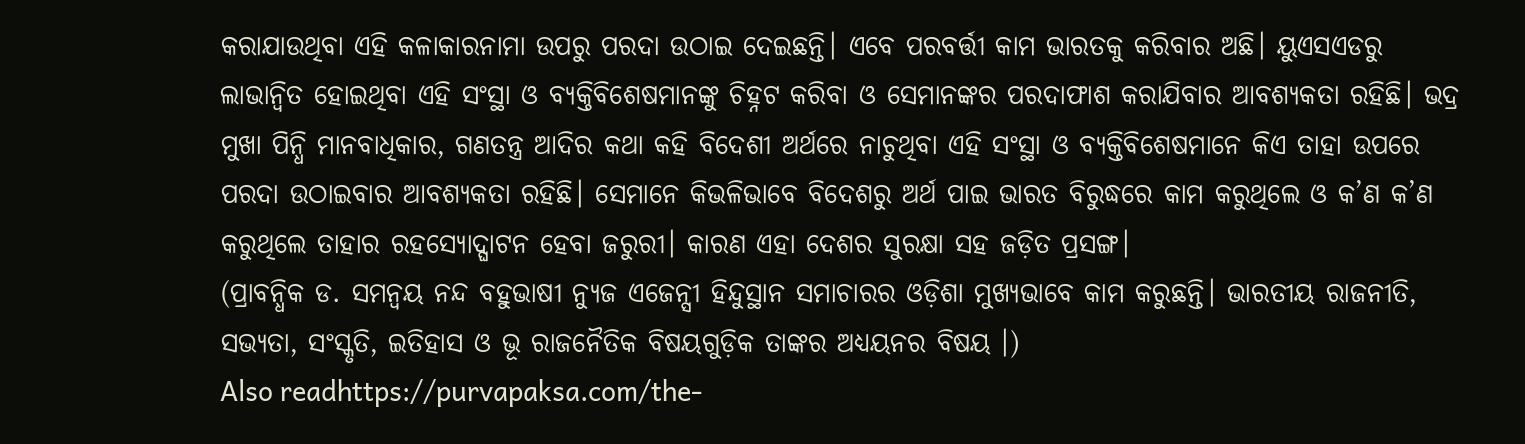କରାଯାଉଥିବା ଏହି କଳାକାରନାମା ଉପରୁ ପରଦା ଉଠାଇ ଦେଇଛନ୍ତି। ଏବେ ପରବର୍ତ୍ତୀ କାମ ଭାରତକୁ କରିବାର ଅଛି। ୟୁଏସଏଡରୁ ଲାଭାନ୍ୱିତ ହୋଇଥିବା ଏହି ସଂସ୍ଥା ଓ ବ୍ୟକ୍ତିବିଶେଷମାନଙ୍କୁ ଚିହ୍ନଟ କରିବା ଓ ସେମାନଙ୍କର ପରଦାଫାଶ କରାଯିବାର ଆବଶ୍ୟକତା ରହିଛି। ଭଦ୍ର ମୁଖା ପିନ୍ଧି ମାନବାଧିକାର, ଗଣତନ୍ତ୍ର ଆଦିର କଥା କହି ବିଦେଶୀ ଅର୍ଥରେ ନାଚୁଥିବା ଏହି ସଂସ୍ଥା ଓ ବ୍ୟକ୍ତିବିଶେଷମାନେ କିଏ ତାହା ଉପରେ ପରଦା ଉଠାଇବାର ଆବଶ୍ୟକତା ରହିଛି। ସେମାନେ କିଭଳିଭାବେ ବିଦେଶରୁ ଅର୍ଥ ପାଇ ଭାରତ ବିରୁଦ୍ଧରେ କାମ କରୁଥିଲେ ଓ କ’ଣ କ’ଣ କରୁଥିଲେ ତାହାର ରହସ୍ୟୋଦ୍ଘାଟନ ହେବା ଜରୁରୀ। କାରଣ ଏହା ଦେଶର ସୁରକ୍ଷା ସହ ଜଡ଼ିତ ପ୍ରସଙ୍ଗ।
(ପ୍ରାବନ୍ଧିକ ଡ. ସମନ୍ୱୟ ନନ୍ଦ ବହୁଭାଷୀ ନ୍ୟୁଜ ଏଜେନ୍ସୀ ହିନ୍ଦୁସ୍ଥାନ ସମାଚାରର ଓଡ଼ିଶା ମୁଖ୍ୟଭାବେ କାମ କରୁଛନ୍ତି। ଭାରତୀୟ ରାଜନୀତି, ସଭ୍ୟତା, ସଂସ୍କୃତି, ଇତିହାସ ଓ ଭୂ ରାଜନୈତିକ ବିଷୟଗୁଡ଼ିକ ତାଙ୍କର ଅଧ୍ୟୟନର ବିଷୟ ।)
Also readhttps://purvapaksa.com/the-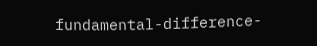fundamental-difference-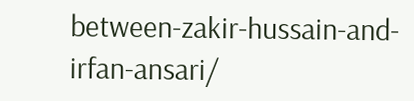between-zakir-hussain-and-irfan-ansari/